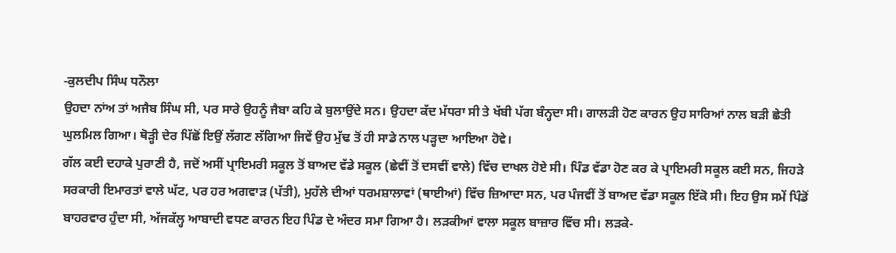-ਕੁਲਦੀਪ ਸਿੰਘ ਧਨੌਲਾ
ਉਹਦਾ ਨਾਂਅ ਤਾਂ ਅਜੈਬ ਸਿੰਘ ਸੀ, ਪਰ ਸਾਰੇ ਉਹਨੂੰ ਜੈਬਾ ਕਹਿ ਕੇ ਬੁਲਾਉਂਦੇ ਸਨ। ਉਹਦਾ ਕੱਦ ਮੱਧਰਾ ਸੀ ਤੇ ਖੱਬੀ ਪੱਗ ਬੰਨ੍ਹਦਾ ਸੀ। ਗਾਲੜੀ ਹੋਣ ਕਾਰਨ ਉਹ ਸਾਰਿਆਂ ਨਾਲ ਬੜੀ ਛੇਤੀ ਘੁਲਮਿਲ ਗਿਆ। ਥੋੜ੍ਹੀ ਦੇਰ ਪਿੱਛੋਂ ਇਉਂ ਲੱਗਣ ਲੱਗਿਆ ਜਿਵੇਂ ਉਹ ਮੁੱਢ ਤੋਂ ਹੀ ਸਾਡੇ ਨਾਲ ਪੜ੍ਹਦਾ ਆਇਆ ਹੋਵੇ।
ਗੱਲ ਕਈ ਦਹਾਕੇ ਪੁਰਾਣੀ ਹੈ, ਜਦੋਂ ਅਸੀਂ ਪ੍ਰਾਇਮਰੀ ਸਕੂਲ ਤੋਂ ਬਾਅਦ ਵੱਡੇ ਸਕੂਲ (ਛੇਵੀਂ ਤੋਂ ਦਸਵੀਂ ਵਾਲੇ) ਵਿੱਚ ਦਾਖਲ ਹੋਏ ਸੀ। ਪਿੰਡ ਵੱਡਾ ਹੋਣ ਕਰ ਕੇ ਪ੍ਰਾਇਮਰੀ ਸਕੂਲ ਕਈ ਸਨ, ਜਿਹੜੇ ਸਰਕਾਰੀ ਇਮਾਰਤਾਂ ਵਾਲੇ ਘੱਟ, ਪਰ ਹਰ ਅਗਵਾੜ (ਪੱਤੀ), ਮੁਹੱਲੇ ਦੀਆਂ ਧਰਮਸ਼ਾਲਾਵਾਂ (ਥਾਈਆਂ) ਵਿੱਚ ਜ਼ਿਆਦਾ ਸਨ, ਪਰ ਪੰਜਵੀਂ ਤੋਂ ਬਾਅਦ ਵੱਡਾ ਸਕੂਲ ਇੱਕੋ ਸੀ। ਇਹ ਉਸ ਸਮੇਂ ਪਿੰਡੋਂ ਬਾਹਰਵਾਰ ਹੁੰਦਾ ਸੀ, ਅੱਜਕੱਲ੍ਹ ਆਬਾਦੀ ਵਧਣ ਕਾਰਨ ਇਹ ਪਿੰਡ ਦੇ ਅੰਦਰ ਸਮਾ ਗਿਆ ਹੈ। ਲੜਕੀਆਂ ਵਾਲਾ ਸਕੂਲ ਬਾਜ਼ਾਰ ਵਿੱਚ ਸੀ। ਲੜਕੇ-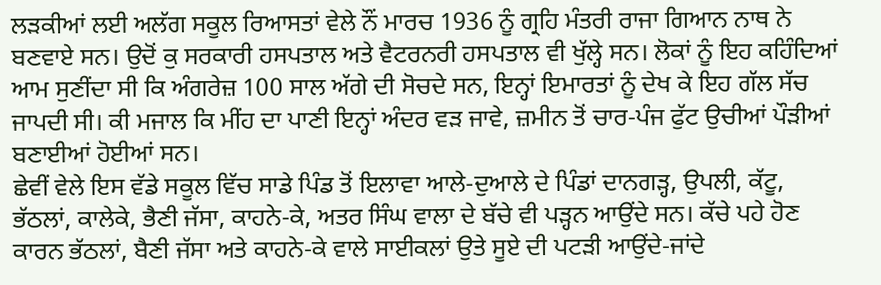ਲੜਕੀਆਂ ਲਈ ਅਲੱਗ ਸਕੂਲ ਰਿਆਸਤਾਂ ਵੇਲੇ ਨੌਂ ਮਾਰਚ 1936 ਨੂੰ ਗ੍ਰਹਿ ਮੰਤਰੀ ਰਾਜਾ ਗਿਆਨ ਨਾਥ ਨੇ ਬਣਵਾਏ ਸਨ। ਉਦੋਂ ਕੁ ਸਰਕਾਰੀ ਹਸਪਤਾਲ ਅਤੇ ਵੈਟਰਨਰੀ ਹਸਪਤਾਲ ਵੀ ਖੁੱਲ੍ਹੇ ਸਨ। ਲੋਕਾਂ ਨੂੰ ਇਹ ਕਹਿੰਦਿਆਂ ਆਮ ਸੁਣੀਂਦਾ ਸੀ ਕਿ ਅੰਗਰੇਜ਼ 100 ਸਾਲ ਅੱਗੇ ਦੀ ਸੋਚਦੇ ਸਨ, ਇਨ੍ਹਾਂ ਇਮਾਰਤਾਂ ਨੂੰ ਦੇਖ ਕੇ ਇਹ ਗੱਲ ਸੱਚ ਜਾਪਦੀ ਸੀ। ਕੀ ਮਜਾਲ ਕਿ ਮੀਂਹ ਦਾ ਪਾਣੀ ਇਨ੍ਹਾਂ ਅੰਦਰ ਵੜ ਜਾਵੇ, ਜ਼ਮੀਨ ਤੋਂ ਚਾਰ-ਪੰਜ ਫੁੱਟ ਉਚੀਆਂ ਪੌੜੀਆਂ ਬਣਾਈਆਂ ਹੋਈਆਂ ਸਨ।
ਛੇਵੀਂ ਵੇਲੇ ਇਸ ਵੱਡੇ ਸਕੂਲ ਵਿੱਚ ਸਾਡੇ ਪਿੰਡ ਤੋਂ ਇਲਾਵਾ ਆਲੇ-ਦੁਆਲੇ ਦੇ ਪਿੰਡਾਂ ਦਾਨਗੜ੍ਹ, ਉਪਲੀ, ਕੱਟੂ, ਭੱਠਲਾਂ, ਕਾਲੇਕੇ, ਭੈਣੀ ਜੱਸਾ, ਕਾਹਨੇ-ਕੇ, ਅਤਰ ਸਿੰਘ ਵਾਲਾ ਦੇ ਬੱਚੇ ਵੀ ਪੜ੍ਹਨ ਆਉਂਦੇ ਸਨ। ਕੱਚੇ ਪਹੇ ਹੋਣ ਕਾਰਨ ਭੱਠਲਾਂ, ਬੈਣੀ ਜੱਸਾ ਅਤੇ ਕਾਹਨੇ-ਕੇ ਵਾਲੇ ਸਾਈਕਲਾਂ ਉਤੇ ਸੂਏ ਦੀ ਪਟੜੀ ਆਉਂਦੇ-ਜਾਂਦੇ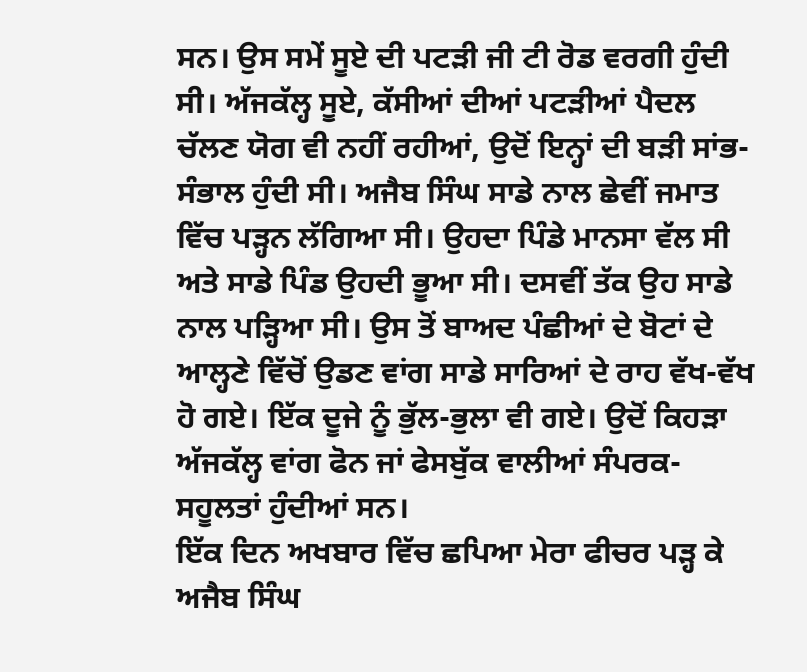ਸਨ। ਉਸ ਸਮੇਂ ਸੂਏ ਦੀ ਪਟੜੀ ਜੀ ਟੀ ਰੋਡ ਵਰਗੀ ਹੁੰਦੀ ਸੀ। ਅੱਜਕੱਲ੍ਹ ਸੂਏ, ਕੱਸੀਆਂ ਦੀਆਂ ਪਟੜੀਆਂ ਪੈਦਲ ਚੱਲਣ ਯੋਗ ਵੀ ਨਹੀਂ ਰਹੀਆਂ, ਉਦੋਂ ਇਨ੍ਹਾਂ ਦੀ ਬੜੀ ਸਾਂਭ-ਸੰਭਾਲ ਹੁੰਦੀ ਸੀ। ਅਜੈਬ ਸਿੰਘ ਸਾਡੇ ਨਾਲ ਛੇਵੀਂ ਜਮਾਤ ਵਿੱਚ ਪੜ੍ਹਨ ਲੱਗਿਆ ਸੀ। ਉਹਦਾ ਪਿੰਡੇ ਮਾਨਸਾ ਵੱਲ ਸੀ ਅਤੇ ਸਾਡੇ ਪਿੰਡ ਉਹਦੀ ਭੂਆ ਸੀ। ਦਸਵੀਂ ਤੱਕ ਉਹ ਸਾਡੇ ਨਾਲ ਪੜ੍ਹਿਆ ਸੀ। ਉਸ ਤੋਂ ਬਾਅਦ ਪੰਛੀਆਂ ਦੇ ਬੋਟਾਂ ਦੇ ਆਲ੍ਹਣੇ ਵਿੱਚੋਂ ਉਡਣ ਵਾਂਗ ਸਾਡੇ ਸਾਰਿਆਂ ਦੇ ਰਾਹ ਵੱਖ-ਵੱਖ ਹੋ ਗਏ। ਇੱਕ ਦੂਜੇ ਨੂੰ ਭੁੱਲ-ਭੁਲਾ ਵੀ ਗਏ। ਉਦੋਂ ਕਿਹੜਾ ਅੱਜਕੱਲ੍ਹ ਵਾਂਗ ਫੋਨ ਜਾਂ ਫੇਸਬੁੱਕ ਵਾਲੀਆਂ ਸੰਪਰਕ-ਸਹੂਲਤਾਂ ਹੁੰਦੀਆਂ ਸਨ।
ਇੱਕ ਦਿਨ ਅਖਬਾਰ ਵਿੱਚ ਛਪਿਆ ਮੇਰਾ ਫੀਚਰ ਪੜ੍ਹ ਕੇ ਅਜੈਬ ਸਿੰਘ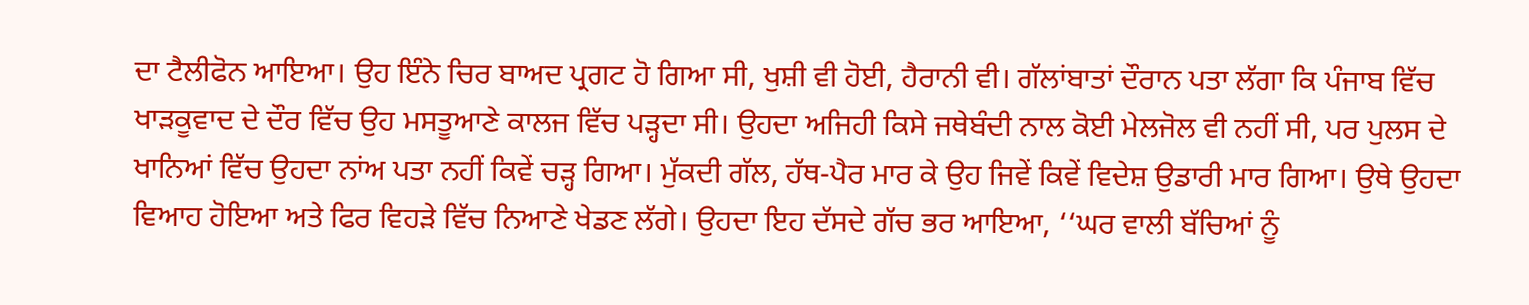ਦਾ ਟੈਲੀਫੋਨ ਆਇਆ। ਉਹ ਇੰਨੇ ਚਿਰ ਬਾਅਦ ਪ੍ਰਗਟ ਹੋ ਗਿਆ ਸੀ, ਖੁਸ਼ੀ ਵੀ ਹੋਈ, ਹੈਰਾਨੀ ਵੀ। ਗੱਲਾਂਬਾਤਾਂ ਦੌਰਾਨ ਪਤਾ ਲੱਗਾ ਕਿ ਪੰਜਾਬ ਵਿੱਚ ਖਾੜਕੂਵਾਦ ਦੇ ਦੌਰ ਵਿੱਚ ਉਹ ਮਸਤੂਆਣੇ ਕਾਲਜ ਵਿੱਚ ਪੜ੍ਹਦਾ ਸੀ। ਉਹਦਾ ਅਜਿਹੀ ਕਿਸੇ ਜਥੇਬੰਦੀ ਨਾਲ ਕੋਈ ਮੇਲਜੋਲ ਵੀ ਨਹੀਂ ਸੀ, ਪਰ ਪੁਲਸ ਦੇ ਖਾਨਿਆਂ ਵਿੱਚ ਉਹਦਾ ਨਾਂਅ ਪਤਾ ਨਹੀਂ ਕਿਵੇਂ ਚੜ੍ਹ ਗਿਆ। ਮੁੱਕਦੀ ਗੱਲ, ਹੱਥ-ਪੈਰ ਮਾਰ ਕੇ ਉਹ ਜਿਵੇਂ ਕਿਵੇਂ ਵਿਦੇਸ਼ ਉਡਾਰੀ ਮਾਰ ਗਿਆ। ਉਥੇ ਉਹਦਾ ਵਿਆਹ ਹੋਇਆ ਅਤੇ ਫਿਰ ਵਿਹੜੇ ਵਿੱਚ ਨਿਆਣੇ ਖੇਡਣ ਲੱਗੇ। ਉਹਦਾ ਇਹ ਦੱਸਦੇ ਗੱਚ ਭਰ ਆਇਆ, ‘‘ਘਰ ਵਾਲੀ ਬੱਚਿਆਂ ਨੂੰ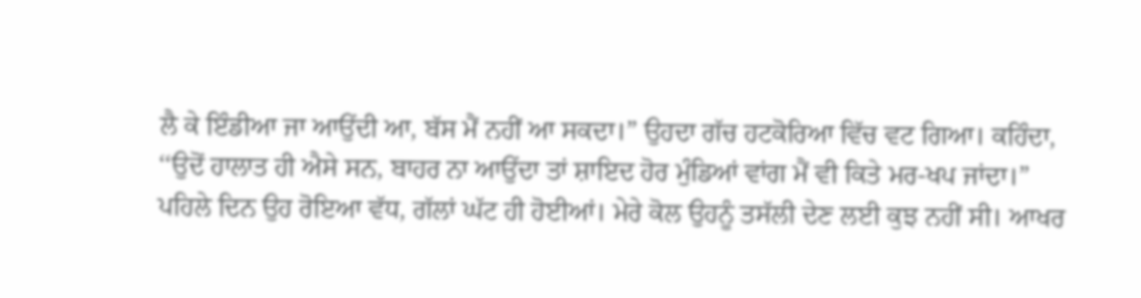ਲੈ ਕੇ ਇੰਡੀਆ ਜਾ ਆਉਂਦੀ ਆ, ਬੱਸ ਮੈਂ ਨਹੀਂ ਆ ਸਕਦਾ।” ਉਹਦਾ ਗੱਚ ਹਟਕੋਰਿਆ ਵਿੱਚ ਵਟ ਗਿਆ। ਕਹਿੰਦਾ, ‘‘ਉਦੋਂ ਹਾਲਾਤ ਹੀ ਐਸੇ ਸਨ, ਬਾਹਰ ਨਾ ਆਉਂਦਾ ਤਾਂ ਸ਼ਾਇਦ ਹੋਰ ਮੁੰਡਿਆਂ ਵਾਂਗ ਮੈਂ ਵੀ ਕਿਤੇ ਮਰ-ਖਪ ਜਾਂਦਾ।” ਪਹਿਲੇ ਦਿਨ ਉਹ ਰੋਇਆ ਵੱਧ, ਗੱਲਾਂ ਘੱਟ ਹੀ ਹੋਈਆਂ। ਮੇਰੇ ਕੋਲ ਉਹਨੂੰ ਤਸੱਲੀ ਦੇਣ ਲਈ ਕੁਝ ਨਹੀਂ ਸੀ। ਆਖਰ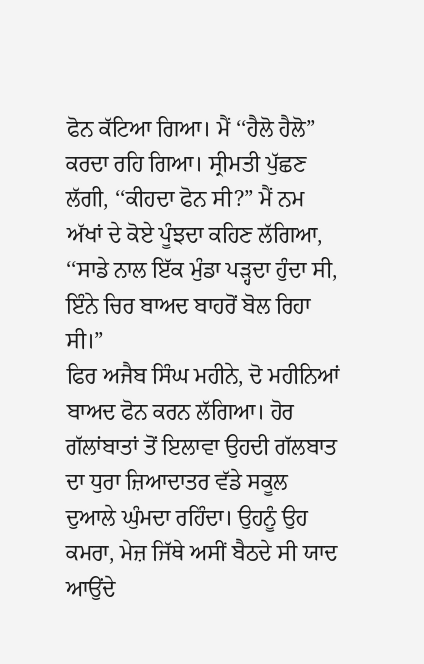ਫੋਨ ਕੱਟਿਆ ਗਿਆ। ਮੈਂ ‘‘ਹੈਲੋ ਹੈਲੋ” ਕਰਦਾ ਰਹਿ ਗਿਆ। ਸ੍ਰੀਮਤੀ ਪੁੱਛਣ ਲੱਗੀ, ‘‘ਕੀਹਦਾ ਫੋਨ ਸੀ?” ਮੈਂ ਨਮ ਅੱਖਾਂ ਦੇ ਕੋਏ ਪੂੰਝਦਾ ਕਹਿਣ ਲੱਗਿਆ, ‘‘ਸਾਡੇ ਨਾਲ ਇੱਕ ਮੁੰਡਾ ਪੜ੍ਹਦਾ ਹੁੰਦਾ ਸੀ, ਇੰਨੇ ਚਿਰ ਬਾਅਦ ਬਾਹਰੋਂ ਬੋਲ ਰਿਹਾ ਸੀ।”
ਫਿਰ ਅਜੈਬ ਸਿੰਘ ਮਹੀਨੇ, ਦੋ ਮਹੀਨਿਆਂ ਬਾਅਦ ਫੋਨ ਕਰਨ ਲੱਗਿਆ। ਹੋਰ ਗੱਲਾਂਬਾਤਾਂ ਤੋਂ ਇਲਾਵਾ ਉਹਦੀ ਗੱਲਬਾਤ ਦਾ ਧੁਰਾ ਜ਼ਿਆਦਾਤਰ ਵੱਡੇ ਸਕੂਲ ਦੁਆਲੇ ਘੁੰਮਦਾ ਰਹਿੰਦਾ। ਉਹਨੂੰ ਉਹ ਕਮਰਾ, ਮੇਜ਼ ਜਿੱਥੇ ਅਸੀਂ ਬੈਠਦੇ ਸੀ ਯਾਦ ਆਉਂਦੇ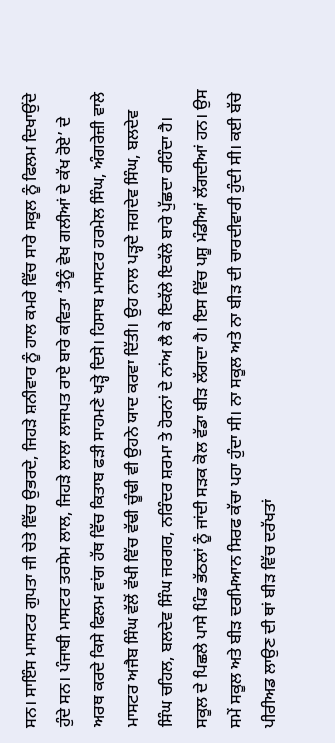ਸਨ। ਸਾਇੰਸ ਮਾਸਟਰ ਗੁਪਤਾ ਜੀ ਚੇਤੇ ਵਿੱਚ ਉਭਰਦੇ, ਜਿਹੜੇ ਸ਼ਨੀਵਾਰ ਨੂੰ ਹਾਲ ਕਮਰੇ ਵਿੱਚ ਸਾਰੇ ਸਕੂਲ ਨੂੰ ਫਿਲਮ ਦਿਖਾਉਂਦੇ ਹੁੰਦੇ ਸਨ। ਪੰਜਾਬੀ ਮਾਸਟਰ ਤਰਸੇਮ ਲਾਲ, ਜਿਹੜੇ ਲਾਲਾ ਲਾਜਪਤ ਰਾਏ ਬਾਰੇ ਕਵਿਤਾ ‘ਤੈਨੂੰ ਵੇਖ ਗਲੀਆਂ ਦੇ ਕੱਖ ਰੋਏ’ ਦੇ ਅਰਥ ਕਰਦੇ ਕਿਸੇ ਫਿਲਮ ਵਾਂਗ ਹੱਥ ਵਿੱਚ ਕਿਤਾਬ ਫੜੀ ਸਾਹਮਣੇ ਖੜ੍ਹੇ ਦਿਸੇ। ਹਿਸਾਬ ਮਾਸਟਰ ਹਰਮੇਲ ਸਿੰਘ, ਅੰਗਰੇਜ਼ੀ ਵਾਲੇ ਮਾਸਟਰ ਅਜੈਬ ਸਿੰਘ ਵੱਲੋਂ ਵੱਖੀ ਵਿੱਚ ਵੱਢੀ ਚੂੰਢੀ ਵੀ ਉਹਨੇ ਯਾਦ ਕਰਵਾ ਦਿੱਤੀ। ਉਹ ਨਾਲ ਪੜ੍ਹਦੇ ਜਗਦੇਵ ਸਿੰਘ, ਬਲਦੇਵ ਸਿੰਘ ਚਹਿਲ, ਬਲਦੇਵ ਸਿੰਘ ਜਰਗਰ, ਨਰਿੰਦਰ ਸ਼ਰਮਾ ਤੇ ਹੋਰਨਾਂ ਦੇ ਨਾਂਅ ਲੈ ਕੇ ਇਕੱਲੇ ਇਕੱਲੇ ਬਾਰੇ ਪੁੱਛਦਾ ਰਹਿੰਦਾ ਹੈ। ਸਕੂਲ ਦੇ ਪਿਛਲੇ ਪਾਸੇ ਪਿੰਡ ਭੱਠਲਾਂ ਨੂੰ ਜਾਂਦੀ ਸੜਕ ਕੋਲ ਵੱਡਾ ਬੀੜ ਲੱਗਦਾ ਹੈ। ਇਸ ਵਿੱਚ ਪਸ਼ੂ ਮੰਡੀਆਂ ਲੱਗਦੀਆਂ ਹਨ। ਉਸ ਸਮੇਂ ਸਕੂਲ ਅਤੇ ਬੀੜ ਦਰਮਿਆਨ ਸਿਰਫ ਕੱਚਾ ਪਹਾ ਹੁੰਦਾ ਸੀ। ਨਾ ਸਕੂਲ ਅਤੇ ਨਾ ਬੀੜ ਦੀ ਚਾਰਦੀਵਾਰੀ ਹੁੰਦੀ ਸੀ। ਕਈ ਬੱਚੇ ਪੀਰੀਅਡ ਲਾਉਣ ਦੀ ਥਾਂ ਬੀੜ ਵਿੱਚ ਦਰੱਖਤਾਂ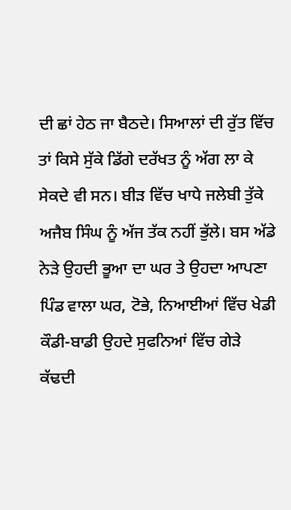ਦੀ ਛਾਂ ਹੇਠ ਜਾ ਬੈਠਦੇ। ਸਿਆਲਾਂ ਦੀ ਰੁੱਤ ਵਿੱਚ ਤਾਂ ਕਿਸੇ ਸੁੱਕੇ ਡਿੱਗੇ ਦਰੱਖਤ ਨੂੰ ਅੱਗ ਲਾ ਕੇ ਸੇਕਦੇ ਵੀ ਸਨ। ਬੀੜ ਵਿੱਚ ਖਾਧੇ ਜਲੇਬੀ ਤੁੱਕੇ ਅਜੈਬ ਸਿੰਘ ਨੂੰ ਅੱਜ ਤੱਕ ਨਹੀਂ ਭੁੱਲੇ। ਬਸ ਅੱਡੇ ਨੇੜੇ ਉਹਦੀ ਭੂਆ ਦਾ ਘਰ ਤੇ ਉਹਦਾ ਆਪਣਾ ਪਿੰਡ ਵਾਲਾ ਘਰ, ਟੋਭੇ, ਨਿਆਈਆਂ ਵਿੱਚ ਖੇਡੀ ਕੌਡੀ-ਬਾਡੀ ਉਹਦੇ ਸੁਫਨਿਆਂ ਵਿੱਚ ਗੇੜੇ ਕੱਢਦੀ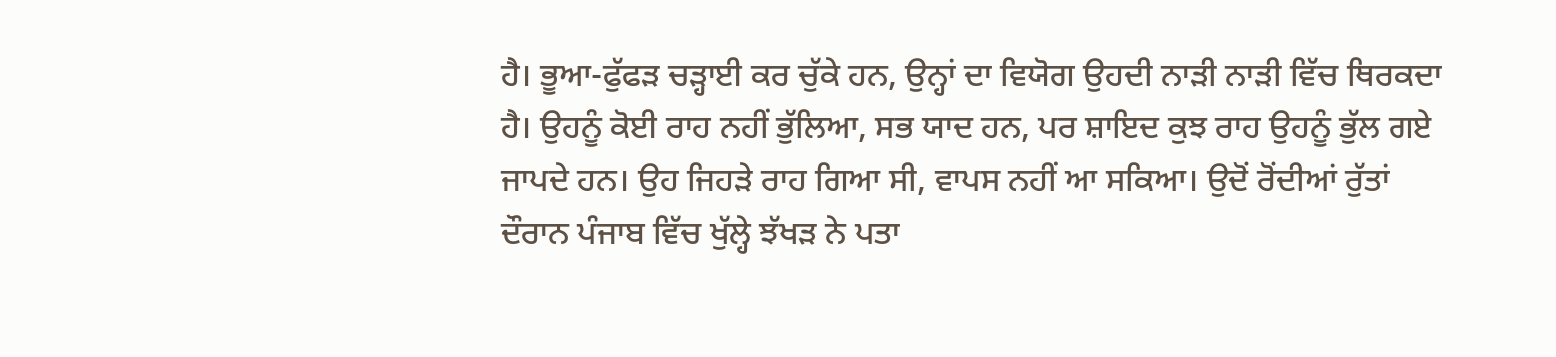ਹੈ। ਭੂਆ-ਫੁੱਫੜ ਚੜ੍ਹਾਈ ਕਰ ਚੁੱਕੇ ਹਨ, ਉਨ੍ਹਾਂ ਦਾ ਵਿਯੋਗ ਉਹਦੀ ਨਾੜੀ ਨਾੜੀ ਵਿੱਚ ਥਿਰਕਦਾ ਹੈ। ਉਹਨੂੰ ਕੋਈ ਰਾਹ ਨਹੀਂ ਭੁੱਲਿਆ, ਸਭ ਯਾਦ ਹਨ, ਪਰ ਸ਼ਾਇਦ ਕੁਝ ਰਾਹ ਉਹਨੂੰ ਭੁੱਲ ਗਏ ਜਾਪਦੇ ਹਨ। ਉਹ ਜਿਹੜੇ ਰਾਹ ਗਿਆ ਸੀ, ਵਾਪਸ ਨਹੀਂ ਆ ਸਕਿਆ। ਉਦੋਂ ਰੋਂਦੀਆਂ ਰੁੱਤਾਂ ਦੌਰਾਨ ਪੰਜਾਬ ਵਿੱਚ ਖੁੱਲ੍ਹੇ ਝੱਖੜ ਨੇ ਪਤਾ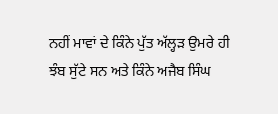ਨਹੀਂ ਮਾਵਾਂ ਦੇ ਕਿੰਨੇ ਪੁੱਤ ਅੱਲ੍ਹੜ ਉਮਰੇ ਹੀ ਝੰਬ ਸੁੱਟੇ ਸਨ ਅਤੇ ਕਿੰਨੇ ਅਜੈਬ ਸਿੰਘ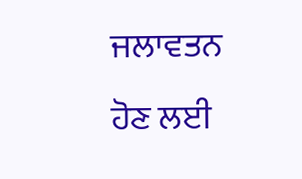ਜਲਾਵਤਨ ਹੋਣ ਲਈ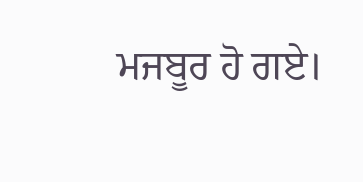ਮਜਬੂਰ ਹੋ ਗਏ।